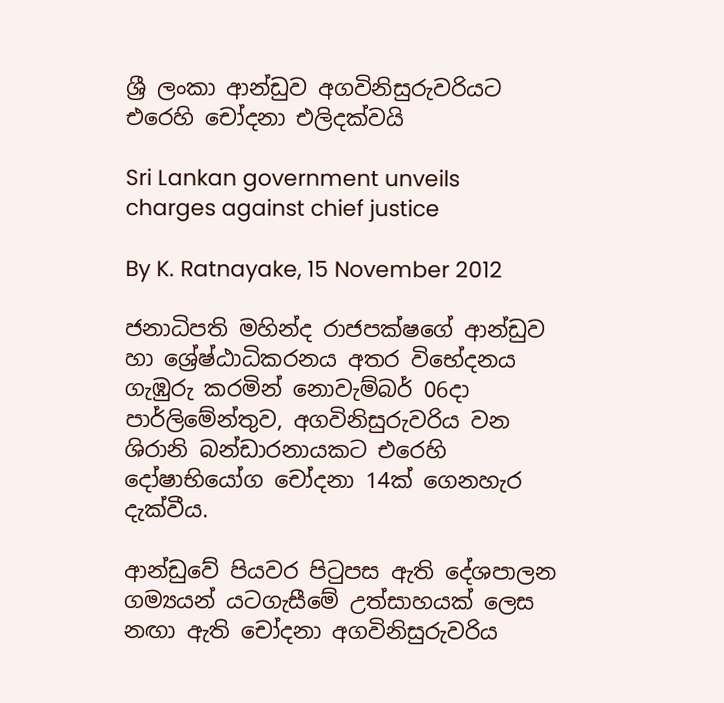ශ්‍රී ලංකා ආන්ඩුව අගවිනිසුරුවරියට එරෙහි චෝදනා එලිදක්වයි

Sri Lankan government unveils charges against chief justice

By K. Ratnayake, 15 November 2012

ජනාධිපති මහින්ද රාජපක්ෂගේ ආන්ඩුව හා ශ්‍රේෂ්ඨාධිකරනය අතර විභේදනය ගැඹුරු කරමින් නොවැම්බර් 06දා පාර්ලිමේන්තුව, අගවිනිසුරුවරිය වන ශිරානි බන්ඩාරනායකට එරෙහි දෝෂාභියෝග චෝදනා 14ක් ගෙනහැර දැක්වීය.

ආන්ඩුවේ පියවර පිටුපස ඇති දේශපාලන ගම්‍යයන් යටගැසීමේ උත්සාහයක් ලෙස නඟා ඇති චෝදනා අගවිනිසුරුවරිය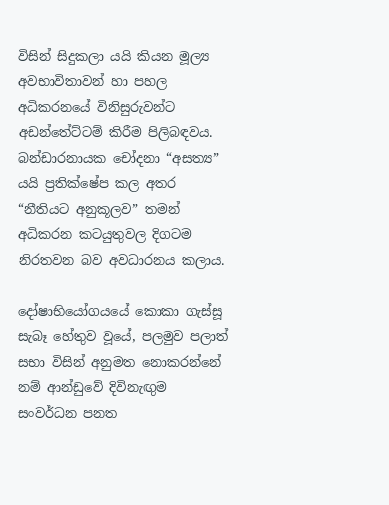විසින් සිදුකලා යයි කියන මූල්‍ය අවභාවිතාවන් හා පහල අධිකරනයේ විනිසුරුවන්ට අඩන්තේට්ටම් කිරීම පිලිබඳවය. බන්ඩාරනායක චෝදනා “අසත්‍ය” යයි ප්‍රතික්ෂේප කල අතර “නීතියට අනුකූලව” තමන් අධිකරන කටයුතුවල දිගටම නිරතවන බව අවධාරනය කලාය.

දෝෂාභියෝගයයේ කොකා ගැස්සූ සැබෑ හේතුව වූයේ, පලමුව පලාත් සභා විසින් අනුමත නොකරන්නේ නම් ආන්ඩුවේ දිවිනැඟුම සංවර්ධන පනත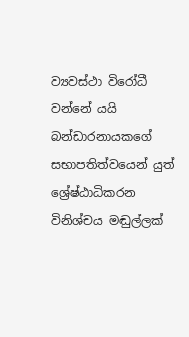ව්‍යවස්ථා විරෝධී වන්නේ යයි බන්ඩාරනායකගේ සභාපතිත්වයෙන් යුත් ශ්‍රේෂ්ඨාධිකරන විනිශ්චය මඬුල්ලක්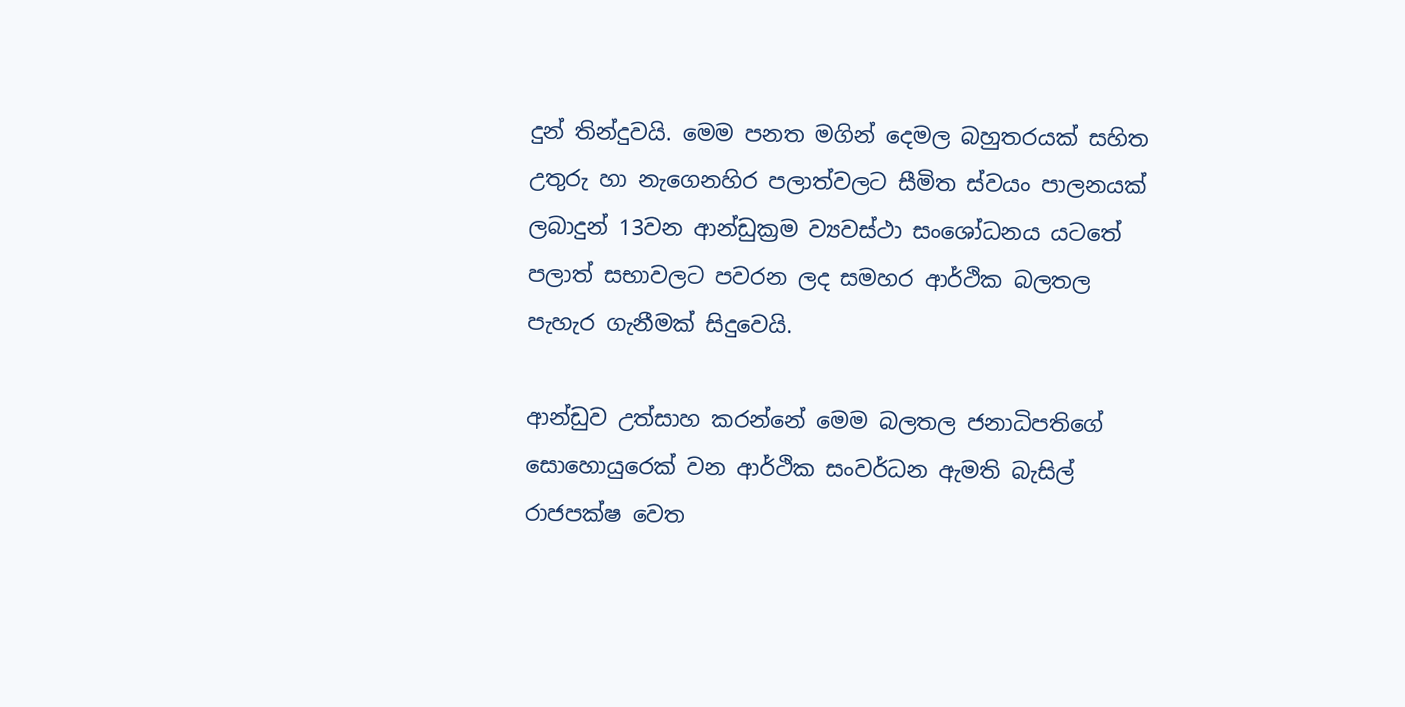දුන් තින්දුවයි. මෙම පනත මගින් දෙමල බහුතරයක් සහිත උතුරු හා නැගෙනහිර පලාත්වලට සීමිත ස්වයං පාලනයක් ලබාදුන් 13වන ආන්ඩුක්‍රම ව්‍යවස්ථා සංශෝධනය යටතේ පලාත් සභාවලට පවරන ලද සමහර ආර්ථික බලතල පැහැර ගැනීමක් සිදුවෙයි.

ආන්ඩුව උත්සාහ කරන්නේ මෙම බලතල ජනාධිපතිගේ සොහොයුරෙක් වන ආර්ථික සංවර්ධන ඇමති බැසිල් රාජපක්ෂ වෙත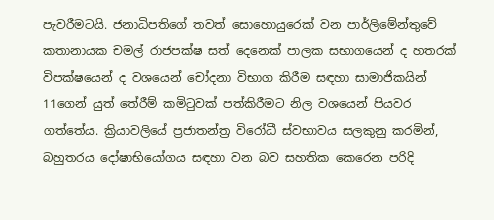පැවරීමටයි. ජනාධිපතිගේ තවත් සොහොයුරෙක් වන පාර්ලිමේන්තුවේ කතානායක චමල් රාජපක්ෂ සත් දෙනෙක් පාලක සභාගයෙන් ද හතරක් විපක්ෂයෙන් ද වශයෙන් චෝදනා විභාග කිරීම සඳහා සාමාජික‍යින් 11ගෙන් යුත් තේරීම් කමිටුවක් පත්කිරීමට නිල වශයෙන් පියවර ගත්තේය. ක්‍රියාවලියේ ප්‍රජාතන්ත්‍ර විරෝධී ස්වභාවය සලකුනු කරමින්, බහුතරය දෝෂාභියෝගය සඳහා වන බව සහතික කෙරෙන පරිදි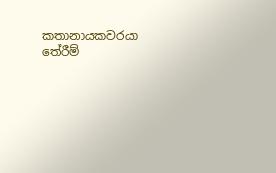කතානායකවරයා තේරීම්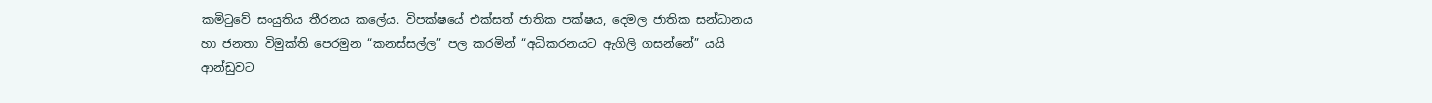කමිටුවේ සංයුතිය තීරනය කලේය. විපක්ෂයේ එක්සත් ජාතික පක්ෂය, දෙමල ජාතික සන්ධානය හා ජනතා විමුක්ති පෙරමුන “කනස්සල්ල” පල කරමින් “අධිකරනයට ඇගිලි ගසන්නේ” යයි ආන්ඩුවට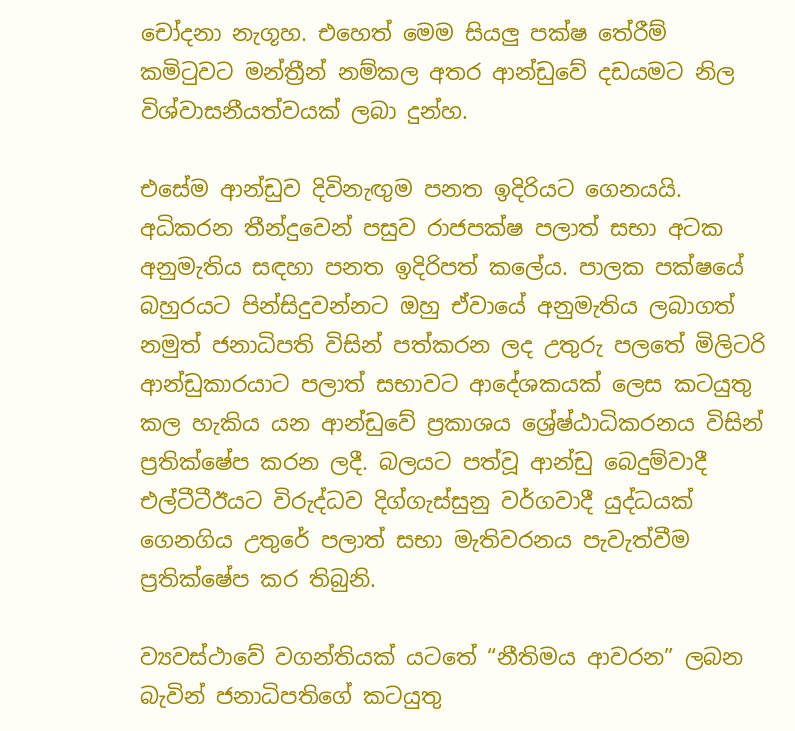චෝදනා නැගූහ. එහෙත් මෙම සියලු පක්ෂ තේරීම් කමිටුවට මන්ත්‍රීන් නම්කල අතර ආන්ඩුවේ දඩයමට නිල විශ්වාසනීයත්වයක් ලබා දුන්හ.

එසේම ආන්ඩුව දිවිනැඟුම පනත ඉදිරියට ගෙනයයි. අධිකරන තීන්දුවෙන් පසුව රාජපක්ෂ පලාත් සභා අටක අනුමැතිය සඳහා පනත ඉදිරිපත් කලේය. පාලක පක්ෂයේ බහුරයට පින්සිදුවන්නට ඔහු ඒවායේ අනුමැතිය ලබාගත් නමුත් ජනාධිපති විසින් පත්කරන ලද උතුරු පලතේ මිලිටරි ආන්ඩුකාරයාට පලාත් සභාවට ආදේශකයක් ලෙස කටයුතු කල හැකිය යන ආන්ඩුවේ ප්‍රකාශය ශ්‍රේෂ්ඨාධිකරනය විසින් ප්‍රතික්ෂේප කරන ලදී. බලයට පත්වූ ආන්ඩු බෙදුම්වාදී එල්ටීටීඊයට විරුද්ධව දිග්ගැස්සුනු වර්ගවාදී යුද්ධයක් ගෙනගිය උතුරේ පලාත් සභා මැතිවරනය පැවැත්වීම ප්‍රතික්ෂේප කර තිබුනි.

ව්‍යවස්ථාවේ වගන්තියක් යටතේ “නීතිමය ආවරන” ලබන බැවින් ජනාධිපතිගේ කටයුතු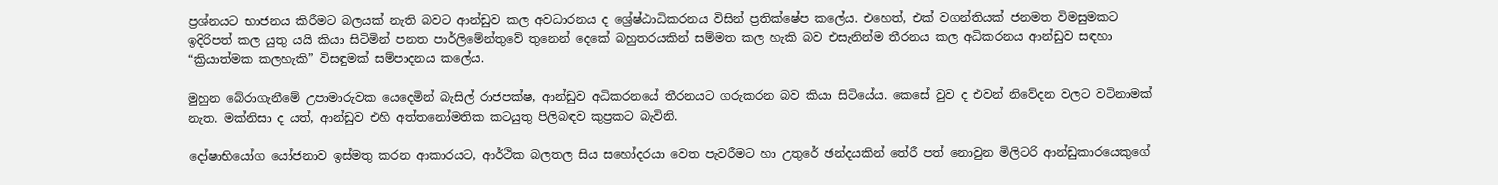ප්‍රශ්නයට භාජනය කිරීමට බලයක් නැති බවට ආන්ඩුව කල අවධාරනය ද ශ්‍රේෂ්ඨාධිකරනය විසින් ප්‍රතික්ෂේප කලේය. එහෙත්, එක් වගන්තියක් ජනමත විමසුමකට ඉදිරිපත් කල යුතු යයි කියා සිටිමින් පනත පාර්ලිමේන්තුවේ තුනෙන් දෙකේ බහුතරයකින් සම්මත කල හැකි බව එසැනින්ම තීරනය කල අධිකරනය ආන්ඩුව සඳහා “ක්‍රියාත්මක කලහැකි” විසඳුමක් සම්පාදනය කලේය.

මුහුන බේරාගැනීමේ උපාමාරුවක යෙදෙමින් බැසිල් රාජපක්ෂ, ආන්ඩුව අධිකරනයේ තීරනයට ගරුකරන බව කියා සිටියේය. කෙසේ වුව ද එවන් නිවේදන වලට වටිනාමක් නැත. මක්නිසා ද යත්, ආන්ඩුව එහි අත්තනෝමතික කටයුතු පිලිබඳව කුප්‍රකට බැවිනි.

දෝෂාභියෝග යෝජනාව ඉස්මතු කරන ආකාරයට, ආර්ථික බලතල සිය සහෝදරයා වෙත පැවරීමට හා උතුරේ ඡන්දයකින් තේරී පත් නොවුන මිලිටරි ආන්ඩුකාරයෙකුගේ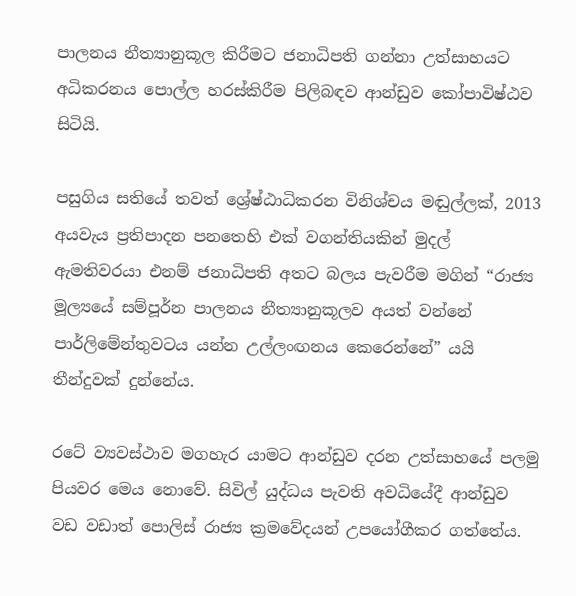පාලනය නීත්‍යානුකූල කිරීමට ජනාධිපති ගන්නා උත්සාහයට අධිකරනය පොල්ල හරස්කිරීම පිලිබඳව ආන්ඩුව කෝපාවිෂ්ඨව සිටියි.

පසුගිය සතියේ තවත් ශ්‍රේෂ්ඨාධිකරන විනිශ්චය මඬුල්ලක්, 2013 අයවැය ප්‍රතිපාදන පන‍තෙහි එක් වගන්තියකින් මුදල් ඇමතිවරයා එනම් ජනාධිපති අතට බලය පැවරීම මගින් “රාජ්‍ය මූල්‍යයේ සම්පූර්න පාලනය නීත්‍යානුකූලව අයත් වන්නේ පාර්ලිමේන්තුවටය යන්න උල්ලංඟනය කෙරෙන්නේ” යයි තීන්දුවක් දුන්නේය.

රටේ ව්‍යවස්ථාව මගහැර යාමට ආන්ඩුව දරන උත්සාහයේ පලමු පියවර මෙය නොවේ. සිවිල් යුද්ධය පැවති අවධියේදී ආන්ඩුව වඩ වඩාත් පොලිස් රාජ්‍ය ක්‍රමවේදයන් උපයෝගීකර ගත්තේය.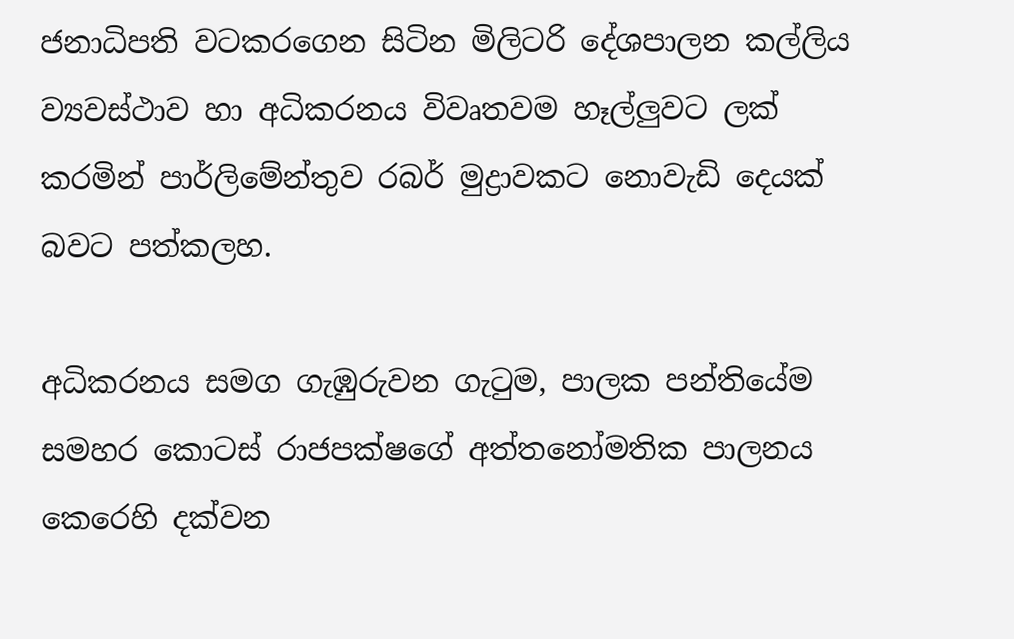ජනාධිපති වටකරගෙන සිටින මිලිටරි දේශපාලන කල්ලිය ව්‍යවස්ථාව හා අධිකරනය විවෘතවම හෑල්ලුවට ලක් කරමින් පාර්ලිමේන්තුව රබර් මුද්‍රාවකට නොවැඩි දෙයක් බවට පත්කලහ.

අධිකරනය සමග ගැඹුරුවන ගැටුම, පාලක පන්තියේම සමහර කොටස් රාජපක්ෂගේ අත්තනෝමතික පාලනය කෙරෙහි දක්වන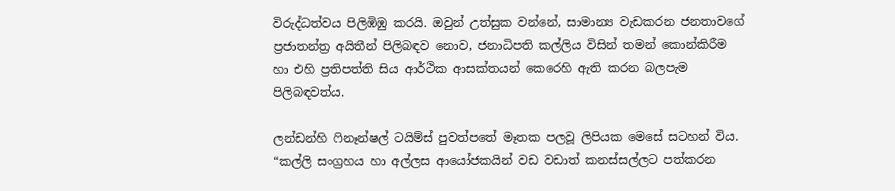විරුද්ධත්වය පිලිඹිඹු කරයි. ඔවුන් උත්සුක වන්නේ, සාමාන්‍ය වැඩකරන ජනතාවගේ ප්‍රජාතන්ත්‍ර අයිතීන් පිලිබඳව නොව, ජනාධිපති කල්ලිය විසින් තමන් කොන්කිරීම හා එහි ප්‍රතිපත්ති සිය ආර්ථික ආසක්තයන් කෙරෙහි ඇති කරන බලපැම පිලිබඳවත්ය.

ලන්ඩන්හි ෆිනෑන්ෂල් ටයිම්ස් පුවත්පතේ මෑතක පලවූ ලිපියක මෙසේ සටහන් විය. “කල්ලි සංග්‍රහය හා අල්ලස ආයෝජකයින් වඩ වඩාත් කනස්සල්ලට පත්කරන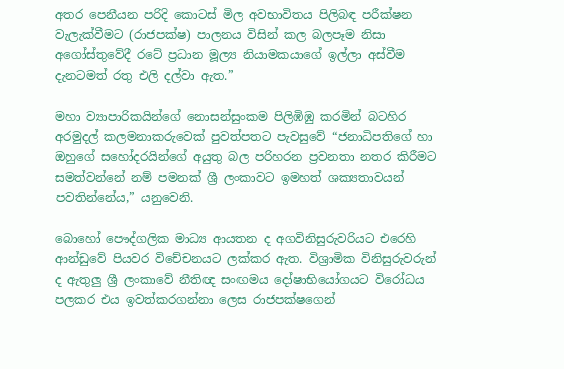අතර පෙනීයන පරිදි කොටස් මිල අවභාවිතය පිලිබඳ පරීක්ෂන වැලැක්වීමට (රාජපක්ෂ) පාලනය විසින් කල බලපෑම නිසා අගෝස්තුවේදී රටේ ප්‍රධාන මූල්‍ය නියාමකයාගේ ඉල්ලා අස්වීම දැනටමත් රතු එලි දල්වා ඇත.”

මහා ව්‍යාපාරිකයින්ගේ නොසන්සුංකම පිලිඹිඹු කරමින් බටහිර අරමුදල් කලමනාකරුවෙක් පුවත්පතට පැවසුවේ “ජනාධිපතිගේ හා ඔහුගේ සහෝදරයින්ගේ අයුතු බල පරිහරන ප්‍රවනතා නතර කිරීමට සමත්වන්නේ නම් පමනක් ශ්‍රී ලංකාවට ඉමහත් ශක්‍යතාවයන් පවතින්නේය,” යනුවෙනි.

බොහෝ පෞද්ගලික මාධ්‍ය ආයතන ද අගවිනිසුරුවරියට එරෙහි ආන්ඩුවේ පියවර විචේචනයට ලක්කර ඇත. විශ්‍රාමික විනිසුරුවරුන් ද ඇතුලු ශ්‍රී ලංකාවේ නීතිඥ සංඟමය දෝෂාභියෝගයට විරෝධය පලකර එය ඉවත්කරගන්නා ලෙස රාජපක්ෂගෙන්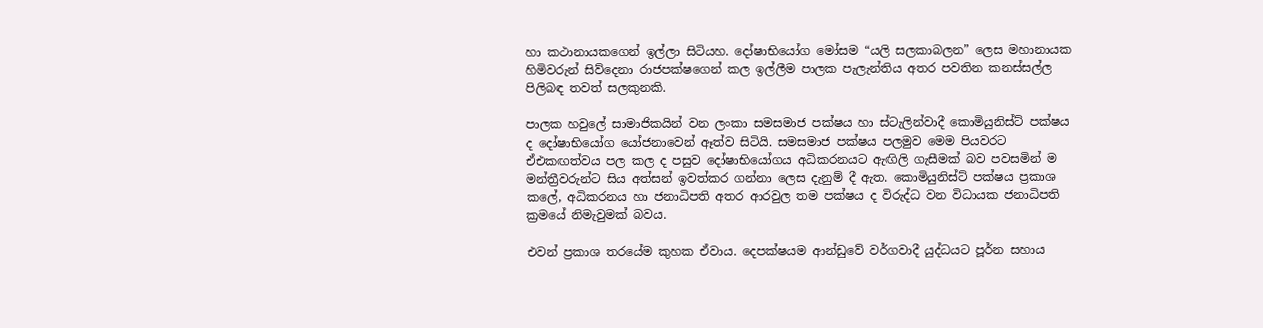හා කථානායකගෙන් ඉල්ලා සිටියහ. දෝෂාභියෝග මෝසම “යලි සලකාබලන” ලෙස මහානායක හිමිවරුන් සිව්දෙනා රාජපක්ෂගෙන් කල ඉල්ලීම පාලක පැලැන්තිය අතර පවතින කනස්සල්ල පිලිබඳ තවත් සලකුනකි.

පාලක හවුලේ සාමාජිකයින් වන ලංකා සමසමාජ පක්ෂය හා ස්ටැලින්වාදී කොමියුනිස්ට් පක්ෂය ද දෝෂාභියෝග යෝජනාවෙන් ඈත්ව සිටියි. සමසමාජ පක්ෂය පලමුව මෙම පියවරට ඒඑකඟත්වය පල කල ද පසුව දෝෂාභියෝගය අධිකරනයට ඇඟිලි ගැසීමක් බව පවසමින් ම මන්ත්‍රීවරුන්ට සිය අත්සන් ඉවත්කර ගන්නා ලෙස දැනුම් දී ඇත. කොමියුනිස්ට් පක්ෂය ප්‍රකාශ කලේ, අධිකරනය හා ජනාධිපති අතර ආරවුල තම පක්ෂය ද විරුද්ධ වන විධායක ජනාධිපති ක්‍රමයේ නිමැවුමක් බවය.

එවන් ප්‍රකාශ තරයේම කුහක ඒවාය. දෙපක්ෂයම ආන්ඩුවේ වර්ගවාදී යුද්ධයට පූර්න සහාය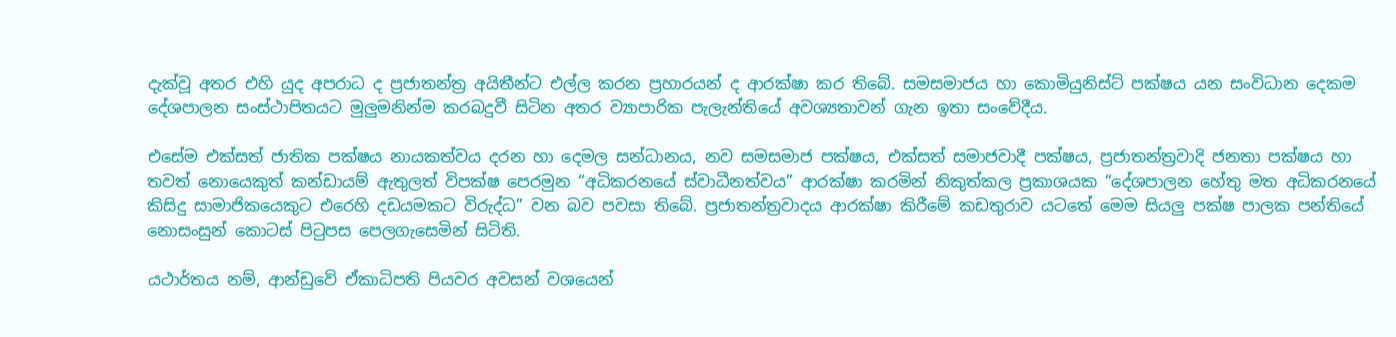දැක්වූ අතර එහි යුද අපරාධ ද ප්‍රජාතන්ත්‍ර අයිතීන්ට එල්ල කරන ප්‍රහාරයන් ද ආරක්ෂා කර තිබේ. සමසමාජය හා කොමියුනිස්ට් පක්ෂය යන සංවිධාන දෙකම දේශපාලන සංස්ථාපිතයට මුලුමනින්ම කරබදුවී සිටින අතර ‍ව්‍යාපාරික පැලැන්තියේ අවශ්‍යතාවන් ගැන ඉතා සංවේදීය.

එසේම එක්සත් ජාතික පක්ෂය නායකත්වය දරන හා දෙමල සන්ධානය, නව සමසමාජ පක්ෂය, එක්සත් සමාජවාදී පක්ෂය, ප්‍රජාතන්ත්‍රවාදි ජනතා පක්ෂය හා තවත් නොයෙකුත් කන්ඩායම් ඇතුලත් විපක්ෂ පෙරමුන “අධිකරනයේ ස්වාධීනත්වය” ආරක්ෂා කරමින් නිකුත්කල ප්‍රකාශයක “දේශපාලන හේතු මත අධිකරනයේ කිසිදු සාමාජිකයෙකුට එරෙහි දඩයමකට විරුද්ධ” වන බව පවසා තිබේ. ප්‍රජාතන්ත්‍රවාදය ආරක්ෂා කිරීමේ කඩතුරාව යටතේ මෙම සියලු පක්ෂ පාලක පන්තියේ නොසංසුන් කොටස් පිටුපස පෙලගැසෙමින් සිටිති.

යථාර්තය නම්, ආන්ඩුවේ ඒකාධිපති පියවර අවසන් වශයෙන්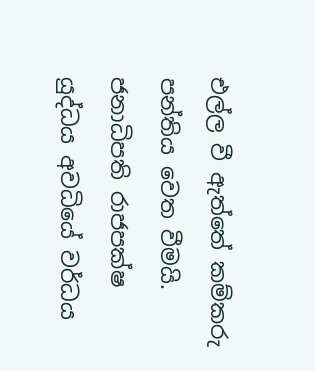එල්ල වී ඇත්තේ කම්කරු පන්තිය වෙත වීමයි. ජනාධිපති රාජපක්ෂ යුද්ධය අවධියේ වර්ධය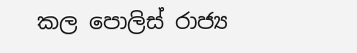කල පොලිස් රාජ්‍ය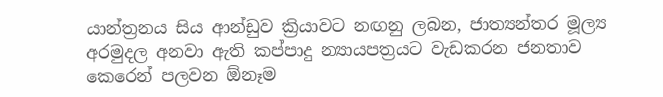යාන්ත්‍රනය සිය ආන්ඩුව ක්‍රියාවට නඟනු ලබන, ජාත්‍යන්තර මූල්‍ය අරමුදල අනවා ඇති කප්පාදු න්‍යායපත්‍රයට වැඩකරන ජනතාව කෙරෙන් පලවන ඕනෑම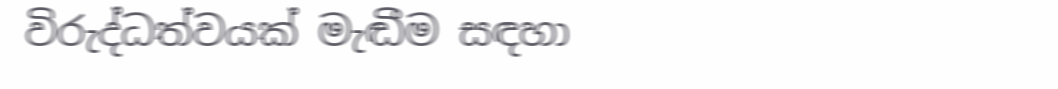විරුද්ධත්වයක් මැඬීම සඳහා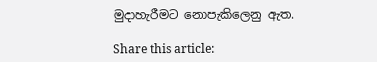මුදාහැරීමට නොපැකිලෙනු ඇත.

Share this article: